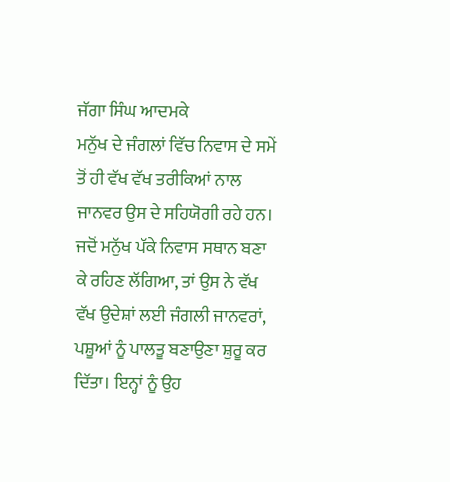ਜੱਗਾ ਸਿੰਘ ਆਦਮਕੇ
ਮਨੁੱਖ ਦੇ ਜੰਗਲਾਂ ਵਿੱਚ ਨਿਵਾਸ ਦੇ ਸਮੇਂ ਤੋਂ ਹੀ ਵੱਖ ਵੱਖ ਤਰੀਕਿਆਂ ਨਾਲ ਜਾਨਵਰ ਉਸ ਦੇ ਸਹਿਯੋਗੀ ਰਹੇ ਹਨ। ਜਦੋਂ ਮਨੁੱਖ ਪੱਕੇ ਨਿਵਾਸ ਸਥਾਨ ਬਣਾ ਕੇ ਰਹਿਣ ਲੱਗਿਆ, ਤਾਂ ਉਸ ਨੇ ਵੱਖ ਵੱਖ ਉਦੇਸ਼ਾਂ ਲਈ ਜੰਗਲੀ ਜਾਨਵਰਾਂ, ਪਸ਼ੂਆਂ ਨੂੰ ਪਾਲਤੂ ਬਣਾਉਣਾ ਸ਼ੁਰੂ ਕਰ ਦਿੱਤਾ। ਇਨ੍ਹਾਂ ਨੂੰ ਉਹ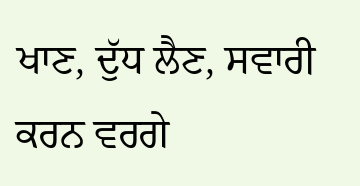ਖਾਣ, ਦੁੱਧ ਲੈਣ, ਸਵਾਰੀ ਕਰਨ ਵਰਗੇ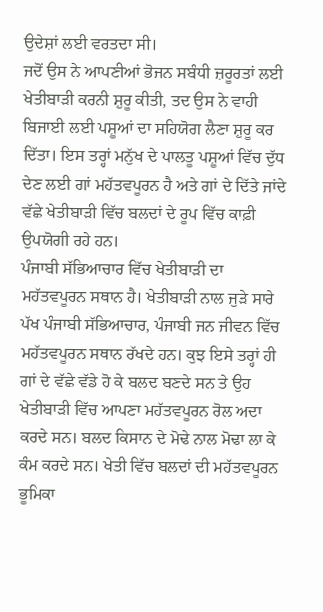ਉਦੇਸ਼ਾਂ ਲਈ ਵਰਤਦਾ ਸੀ।
ਜਦੋਂ ਉਸ ਨੇ ਆਪਣੀਆਂ ਭੋਜਨ ਸਬੰਧੀ ਜ਼ਰੂਰਤਾਂ ਲਈ ਖੇਤੀਬਾੜੀ ਕਰਨੀ ਸ਼ੁਰੂ ਕੀਤੀ, ਤਦ ਉਸ ਨੇ ਵਾਹੀ ਬਿਜਾਈ ਲਈ ਪਸ਼ੂਆਂ ਦਾ ਸਹਿਯੋਗ ਲੈਣਾ ਸ਼ੁਰੂ ਕਰ ਦਿੱਤਾ। ਇਸ ਤਰ੍ਹਾਂ ਮਨੁੱਖ ਦੇ ਪਾਲਤੂ ਪਸ਼ੂਆਂ ਵਿੱਚ ਦੁੱਧ ਦੇਣ ਲਈ ਗਾਂ ਮਹੱਤਵਪੂਰਨ ਹੈ ਅਤੇ ਗਾਂ ਦੇ ਦਿੱਤੇ ਜਾਂਦੇ ਵੱਛੇ ਖੇਤੀਬਾੜੀ ਵਿੱਚ ਬਲਦਾਂ ਦੇ ਰੂਪ ਵਿੱਚ ਕਾਫ਼ੀ ਉਪਯੋਗੀ ਰਹੇ ਹਨ।
ਪੰਜਾਬੀ ਸੱਭਿਆਚਾਰ ਵਿੱਚ ਖੇਤੀਬਾੜੀ ਦਾ ਮਹੱਤਵਪੂਰਨ ਸਥਾਨ ਹੈ। ਖੇਤੀਬਾੜੀ ਨਾਲ ਜੁੜੇ ਸਾਰੇ ਪੱਖ ਪੰਜਾਬੀ ਸੱਭਿਆਚਾਰ, ਪੰਜਾਬੀ ਜਨ ਜੀਵਨ ਵਿੱਚ ਮਹੱਤਵਪੂਰਨ ਸਥਾਨ ਰੱਖਦੇ ਹਨ। ਕੁਝ ਇਸੇ ਤਰ੍ਹਾਂ ਹੀ ਗਾਂ ਦੇ ਵੱਛੇ ਵੱਡੇ ਹੋ ਕੇ ਬਲਦ ਬਣਦੇ ਸਨ ਤੇ ਉਹ ਖੇਤੀਬਾੜੀ ਵਿੱਚ ਆਪਣਾ ਮਹੱਤਵਪੂਰਨ ਰੋਲ ਅਦਾ ਕਰਦੇ ਸਨ। ਬਲਦ ਕਿਸਾਨ ਦੇ ਮੋਢੇ ਨਾਲ ਮੋਢਾ ਲਾ ਕੇ ਕੰਮ ਕਰਦੇ ਸਨ। ਖੇਤੀ ਵਿੱਚ ਬਲਦਾਂ ਦੀ ਮਹੱਤਵਪੂਰਨ ਭੂਮਿਕਾ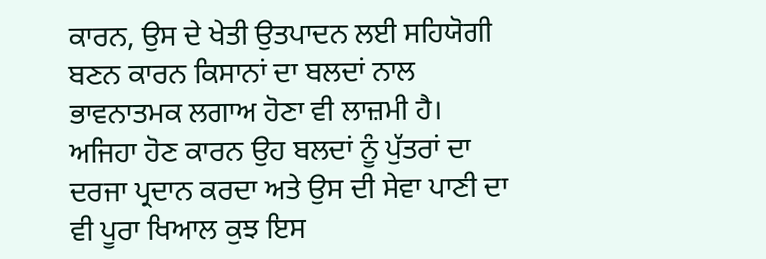ਕਾਰਨ, ਉਸ ਦੇ ਖੇਤੀ ਉਤਪਾਦਨ ਲਈ ਸਹਿਯੋਗੀ ਬਣਨ ਕਾਰਨ ਕਿਸਾਨਾਂ ਦਾ ਬਲਦਾਂ ਨਾਲ ਭਾਵਨਾਤਮਕ ਲਗਾਅ ਹੋਣਾ ਵੀ ਲਾਜ਼ਮੀ ਹੈ। ਅਜਿਹਾ ਹੋਣ ਕਾਰਨ ਉਹ ਬਲਦਾਂ ਨੂੰ ਪੁੱਤਰਾਂ ਦਾ ਦਰਜਾ ਪ੍ਰਦਾਨ ਕਰਦਾ ਅਤੇ ਉਸ ਦੀ ਸੇਵਾ ਪਾਣੀ ਦਾ ਵੀ ਪੂਰਾ ਖਿਆਲ ਕੁਝ ਇਸ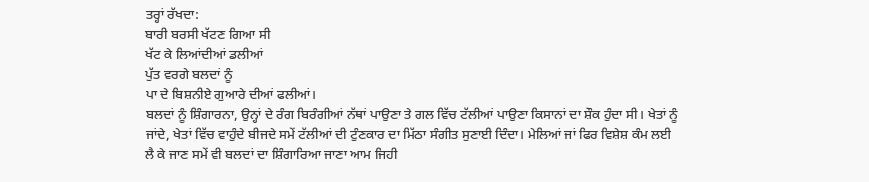ਤਰ੍ਹਾਂ ਰੱਖਦਾ:
ਬਾਰੀ ਬਰਸੀ ਖੱਟਣ ਗਿਆ ਸੀ
ਖੱਟ ਕੇ ਲਿਆਂਦੀਆਂ ਡਲੀਆਂ
ਪੁੱਤ ਵਰਗੇ ਬਲਦਾਂ ਨੂੰ
ਪਾ ਦੇ ਬਿਸ਼ਨੀਏ ਗੁਆਰੇ ਦੀਆਂ ਫਲੀਆਂ।
ਬਲਦਾਂ ਨੂੰ ਸ਼ਿੰਗਾਰਨਾ, ਉਨ੍ਹਾਂ ਦੇ ਰੰਗ ਬਿਰੰਗੀਆਂ ਨੱਥਾਂ ਪਾਉਣਾ ਤੇ ਗਲ ਵਿੱਚ ਟੱਲੀਆਂ ਪਾਉਣਾ ਕਿਸਾਨਾਂ ਦਾ ਸ਼ੌਕ ਹੁੰਦਾ ਸੀ। ਖੇਤਾਂ ਨੂੰ ਜਾਂਦੇ, ਖੇਤਾਂ ਵਿੱਚ ਵਾਹੁੰਦੇ ਬੀਜਦੇ ਸਮੇਂ ਟੱਲੀਆਂ ਦੀ ਟੁੰਣਕਾਰ ਦਾ ਮਿੱਠਾ ਸੰਗੀਤ ਸੁਣਾਈ ਦਿੰਦਾ। ਮੇਲਿਆਂ ਜਾਂ ਫਿਰ ਵਿਸ਼ੇਸ਼ ਕੰਮ ਲਈ ਲੈ ਕੇ ਜਾਣ ਸਮੇਂ ਵੀ ਬਲਦਾਂ ਦਾ ਸ਼ਿੰਗਾਰਿਆ ਜਾਣਾ ਆਮ ਜਿਹੀ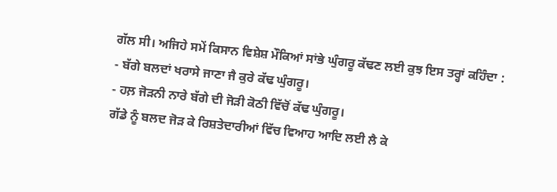ਗੱਲ ਸੀ। ਅਜਿਹੇ ਸਮੇਂ ਕਿਸਾਨ ਵਿਸ਼ੇਸ਼ ਮੌਕਿਆਂ ਸਾਂਭੇ ਘੁੰਗਰੂ ਕੱਢਣ ਲਈ ਕੁਝ ਇਸ ਤਰ੍ਹਾਂ ਕਹਿੰਦਾ :
- ਬੱਗੇ ਬਲਦਾਂ ਖਰਾਸੇ ਜਾਣਾ ਜੈ ਕੁਰੇ ਕੱਢ ਘੁੰਗਰੂ।
- ਹਲ਼ ਜੋੜਨੀ ਨਾਰੇ ਬੱਗੇ ਦੀ ਜੋੜੀ ਕੋਠੀ ਵਿੱਚੋਂ ਕੱਢ ਘੁੰਗਰੂ।
ਗੱਡੇ ਨੂੰ ਬਲਦ ਜੋੜ ਕੇ ਰਿਸ਼ਤੇਦਾਰੀਆਂ ਵਿੱਚ ਵਿਆਹ ਆਦਿ ਲਈ ਲੈ ਕੇ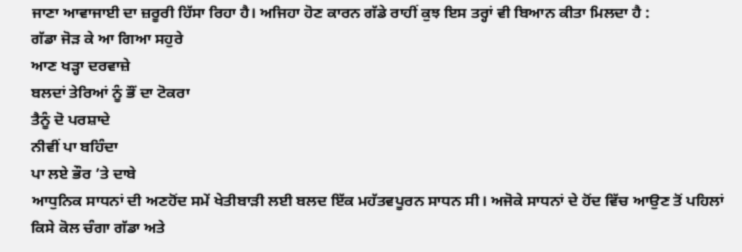ਜਾਣਾ ਆਵਾਜਾਈ ਦਾ ਜ਼ਰੂਰੀ ਹਿੱਸਾ ਰਿਹਾ ਹੈ। ਅਜਿਹਾ ਹੋਣ ਕਾਰਨ ਗੱਡੇ ਰਾਹੀਂ ਕੁਝ ਇਸ ਤਰ੍ਹਾਂ ਵੀ ਬਿਆਨ ਕੀਤਾ ਮਿਲਦਾ ਹੈ :
ਗੱਡਾ ਜੋੜ ਕੇ ਆ ਗਿਆ ਸਹੁਰੇ
ਆਣ ਖੜ੍ਹਾ ਦਰਵਾਜ਼ੇ
ਬਲਦਾਂ ਤੇਰਿਆਂ ਨੂੰ ਭੌਂ ਦਾ ਟੋਕਰਾ
ਤੈਨੂੰ ਦੋ ਪਰਸ਼ਾਦੇ
ਨੀਵੀਂ ਪਾ ਬਹਿੰਦਾ
ਪਾ ਲਏ ਭੌਰ ’ਤੇ ਦਾਬੇ
ਆਧੁਨਿਕ ਸਾਧਨਾਂ ਦੀ ਅਣਹੋਂਦ ਸਮੇਂ ਖੇਤੀਬਾੜੀ ਲਈ ਬਲਦ ਇੱਕ ਮਹੱਤਵਪੂਰਨ ਸਾਧਨ ਸੀ। ਅਜੋਕੇ ਸਾਧਨਾਂ ਦੇ ਹੋਂਦ ਵਿੱਚ ਆਉਣ ਤੋਂ ਪਹਿਲਾਂ ਕਿਸੇ ਕੋਲ ਚੰਗਾ ਗੱਡਾ ਅਤੇ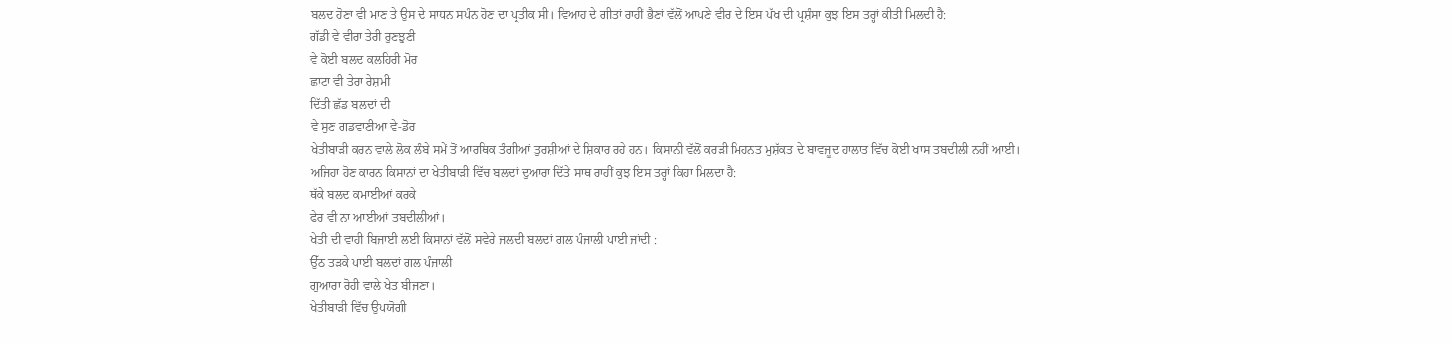ਬਲਦ ਹੋਣਾ ਵੀ ਮਾਣ ਤੇ ਉਸ ਦੇ ਸਾਧਨ ਸਪੰਨ ਹੋਣ ਦਾ ਪ੍ਰਤੀਕ ਸੀ। ਵਿਆਹ ਦੇ ਗੀਤਾਂ ਰਾਹੀਂ ਭੈਣਾਂ ਵੱਲੋਂ ਆਪਣੇ ਵੀਰ ਦੇ ਇਸ ਪੱਖ ਦੀ ਪ੍ਰਸ਼ੰਸਾ ਕੁਝ ਇਸ ਤਰ੍ਹਾਂ ਕੀਤੀ ਮਿਲਦੀ ਹੈ:
ਗੱਡੀ ਵੇ ਵੀਰਾ ਤੇਰੀ ਰੁਣਝੁਣੀ
ਵੇ ਕੋਈ ਬਲਦ ਕਲਹਿਰੀ ਮੋਰ
ਛਾਟਾ ਵੀ ਤੇਰਾ ਰੇਸ਼ਮੀ
ਦਿੱਤੀ ਛੱਡ ਬਲਦਾਂ ਦੀ
ਵੇ ਸੁਣ ਗਡਵਾਣੀਆ ਵੇ-ਡੋਰ
ਖੇਤੀਬਾੜੀ ਕਰਨ ਵਾਲੇ ਲੋਕ ਲੰਬੇ ਸਮੇਂ ਤੋਂ ਆਰਥਿਕ ਤੰਗੀਆਂ ਤੁਰਸ਼ੀਆਂ ਦੇ ਸ਼ਿਕਾਰ ਰਹੇ ਹਨ। ਕਿਸਾਨੀ ਵੱਲੋਂ ਕਰੜੀ ਮਿਹਨਤ ਮੁਸ਼ੱਕਤ ਦੇ ਬਾਵਜੂਦ ਹਾਲਾਤ ਵਿੱਚ ਕੋਈ ਖਾਸ ਤਬਦੀਲੀ ਨਹੀਂ ਆਈ। ਅਜਿਹਾ ਹੋਣ ਕਾਰਨ ਕਿਸਾਨਾਂ ਦਾ ਖੇਤੀਬਾੜੀ ਵਿੱਚ ਬਲਦਾਂ ਦੁਆਰਾ ਦਿੱਤੇ ਸਾਥ ਰਾਹੀਂ ਕੁਝ ਇਸ ਤਰ੍ਹਾਂ ਕਿਹਾ ਮਿਲਦਾ ਹੈ:
ਥੱਕੇ ਬਲਦ ਕਮਾਈਆਂ ਕਰਕੇ
ਫੇਰ ਵੀ ਨਾ ਆਈਆਂ ਤਬਦੀਲੀਆਂ।
ਖੇਤੀ ਦੀ ਵਾਹੀ ਬਿਜਾਈ ਲਈ ਕਿਸਾਨਾਂ ਵੱਲੋਂ ਸਵੇਰੇ ਜਲਦੀ ਬਲਦਾਂ ਗਲ ਪੰਜਾਲੀ ਪਾਈ ਜਾਂਦੀ :
ਉੱਠ ਤੜਕੇ ਪਾਈ ਬਲਦਾਂ ਗਲ ਪੰਜਾਲੀ
ਗੁਆਰਾ ਰੋਹੀ ਵਾਲੇ ਖੇਤ ਬੀਜਣਾ।
ਖੇਤੀਬਾੜੀ ਵਿੱਚ ਉਪਯੋਗੀ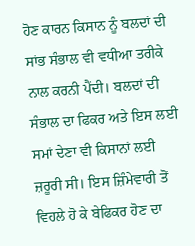ਹੋਣ ਕਾਰਨ ਕਿਸਾਨ ਨੂੰ ਬਲਦਾਂ ਦੀ ਸਾਂਭ ਸੰਭਾਲ ਵੀ ਵਧੀਆ ਤਰੀਕੇ ਨਾਲ ਕਰਨੀ ਪੈਂਦੀ। ਬਲਦਾਂ ਦੀ ਸੰਭਾਲ ਦਾ ਫਿਕਰ ਅਤੇ ਇਸ ਲਈ ਸਮਾਂ ਦੇਣਾ ਵੀ ਕਿਸਾਨਾਂ ਲਈ ਜ਼ਰੂਰੀ ਸੀ। ਇਸ ਜ਼ਿੰਮੇਵਾਰੀ ਤੋਂ ਵਿਹਲੇ ਹੋ ਕੇ ਬੇਫਿਕਰ ਹੋਣ ਦਾ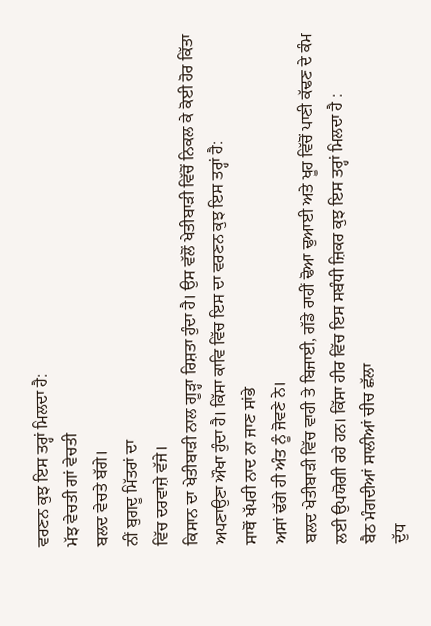ਵਰਣਨ ਕੁਝ ਇਸ ਤਰ੍ਹਾਂ ਮਿਲਦਾ ਹੈ:
ਮੱਝ ਵੇਚਤੀ ਗਾਂ ਵੇਚਤੀ
ਬਲਦ ਵੇਚਤੇ ਬੱਗੇ।
ਨੀਂ ਬੁਗਦੂ ਮਿੱਤਰਾਂ ਦਾ
ਵਿੱਚ ਦਰਵਾਜ਼ੇ ਵੱਜੇ।
ਕਿਸਾਨ ਦਾ ਖੇਤੀਬਾੜੀ ਨਾਲ ਗੂੜ੍ਹਾ ਰਿਸ਼ਤਾ ਹੁੰਦਾ ਹੈ। ਉਸ ਵੱਲੋਂ ਖੇਤੀਬਾੜੀ ਵਿੱਚੋਂ ਨਿਕਲ ਕੇ ਕੋਈ ਹੋਰ ਕਿੱਤਾ ਅਪਣਾਉਣਾ ਔਖਾ ਹੁੰਦਾ ਹੈ। ਕਿੱਸਾ ਕਾਵਿ ਵਿੱਚ ਇਸ ਦਾ ਵਰਣਨ ਕੁਝ ਇਸ ਤਰ੍ਹਾਂ ਹੈ:
ਸਾਥੋਂ ਖੱਪਰੀ ਨਾਦ ਨਾ ਜਾਣ ਸਾਂਭੇ
ਅਸਾਂ ਢੱਗੇ ਹੀ ਅੰਤ ਨੂੰ ਜੋਵਣੇ ਨੇ।
ਬਲਦ ਖੇਤੀਬਾੜੀ ਵਿੱਚ ਵਾਹੀ ਤੇ ਬਿਜਾਈ, ਗੱਡੇ ਰਾਹੀਂ ਢੋਆ ਢੁਆਈ ਅਤੇ ਖੂਹ ਵਿੱਚੋਂ ਪਾਣੀ ਕੱਢਣ ਦੇ ਕੰਮ ਲਈ ਉਪਯੋਗੀ ਰਹੇ ਹਨ। ਕਿੱਸਾ ਹੀਰ ਵਿੱਚ ਇਸ ਸਬੰਧੀ ਜ਼ਿਕਰ ਕੁਝ ਇਸ ਤਰ੍ਹਾਂ ਮਿਲਦਾ ਹੈ :
ਬੈਠ ਮੰਗਦੀਆਂ ਸਾਲੀਆਂ ਚੀਚ ਛੱਲਾ
ਦੁੱਧ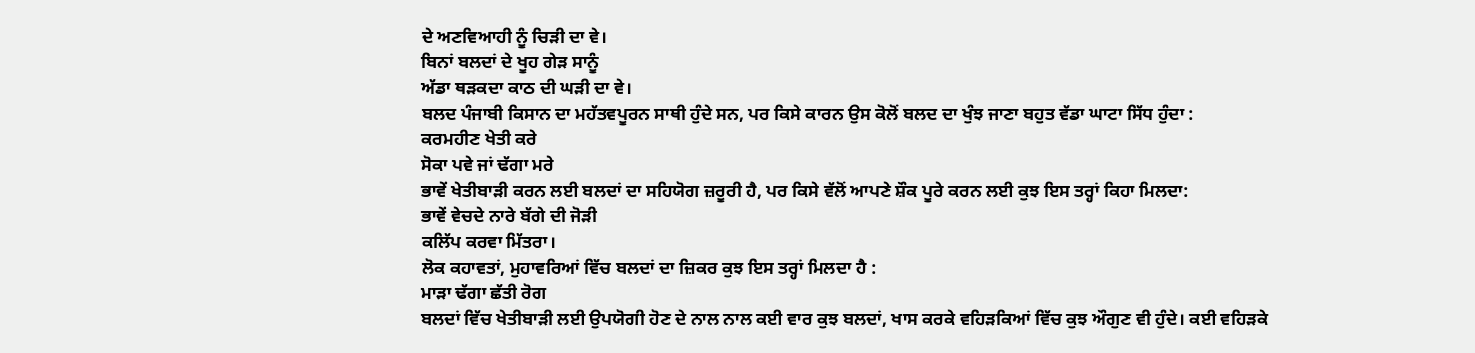ਦੇ ਅਣਵਿਆਹੀ ਨੂੰ ਚਿੜੀ ਦਾ ਵੇ।
ਬਿਨਾਂ ਬਲਦਾਂ ਦੇ ਖੂਹ ਗੇੜ ਸਾਨੂੰ
ਅੱਡਾ ਥੜਕਦਾ ਕਾਠ ਦੀ ਘੜੀ ਦਾ ਵੇ।
ਬਲਦ ਪੰਜਾਬੀ ਕਿਸਾਨ ਦਾ ਮਹੱਤਵਪੂਰਨ ਸਾਥੀ ਹੁੰਦੇ ਸਨ, ਪਰ ਕਿਸੇ ਕਾਰਨ ਉਸ ਕੋਲੋਂ ਬਲਦ ਦਾ ਖੁੰਝ ਜਾਣਾ ਬਹੁਤ ਵੱਡਾ ਘਾਟਾ ਸਿੱਧ ਹੁੰਦਾ :
ਕਰਮਹੀਣ ਖੇਤੀ ਕਰੇ
ਸੋਕਾ ਪਵੇ ਜਾਂ ਢੱਗਾ ਮਰੇ
ਭਾਵੇਂ ਖੇਤੀਬਾੜੀ ਕਰਨ ਲਈ ਬਲਦਾਂ ਦਾ ਸਹਿਯੋਗ ਜ਼ਰੂਰੀ ਹੈ, ਪਰ ਕਿਸੇ ਵੱਲੋਂ ਆਪਣੇ ਸ਼ੌਕ ਪੂਰੇ ਕਰਨ ਲਈ ਕੁਝ ਇਸ ਤਰ੍ਹਾਂ ਕਿਹਾ ਮਿਲਦਾ:
ਭਾਵੇਂ ਵੇਚਦੇ ਨਾਰੇ ਬੱਗੇ ਦੀ ਜੋੜੀ
ਕਲਿੱਪ ਕਰਵਾ ਮਿੱਤਰਾ।
ਲੋਕ ਕਹਾਵਤਾਂ, ਮੁਹਾਵਰਿਆਂ ਵਿੱਚ ਬਲਦਾਂ ਦਾ ਜ਼ਿਕਰ ਕੁਝ ਇਸ ਤਰ੍ਹਾਂ ਮਿਲਦਾ ਹੈ :
ਮਾੜਾ ਢੱਗਾ ਛੱਤੀ ਰੋਗ
ਬਲਦਾਂ ਵਿੱਚ ਖੇਤੀਬਾੜੀ ਲਈ ਉਪਯੋਗੀ ਹੋਣ ਦੇ ਨਾਲ ਨਾਲ ਕਈ ਵਾਰ ਕੁਝ ਬਲਦਾਂ, ਖਾਸ ਕਰਕੇ ਵਹਿੜਕਿਆਂ ਵਿੱਚ ਕੁਝ ਔਗੁਣ ਵੀ ਹੁੰਦੇ। ਕਈ ਵਹਿੜਕੇ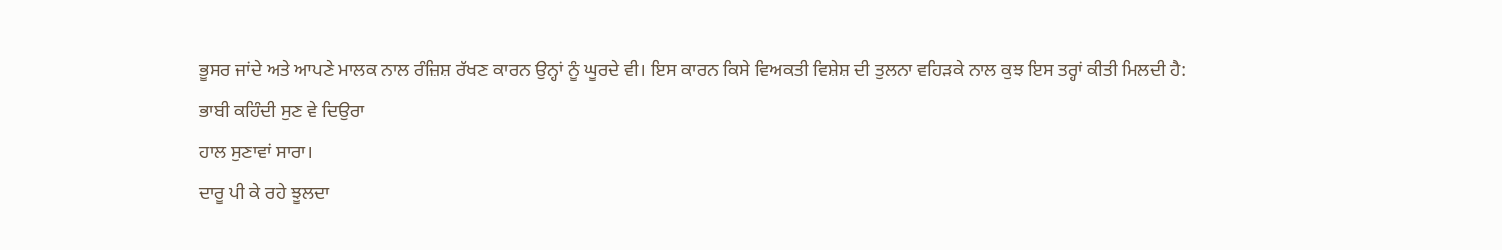ਭੂਸਰ ਜਾਂਦੇ ਅਤੇ ਆਪਣੇ ਮਾਲਕ ਨਾਲ ਰੰਜ਼ਿਸ਼ ਰੱਖਣ ਕਾਰਨ ਉਨ੍ਹਾਂ ਨੂੰ ਘੂਰਦੇ ਵੀ। ਇਸ ਕਾਰਨ ਕਿਸੇ ਵਿਅਕਤੀ ਵਿਸ਼ੇਸ਼ ਦੀ ਤੁਲਨਾ ਵਹਿੜਕੇ ਨਾਲ ਕੁਝ ਇਸ ਤਰ੍ਹਾਂ ਕੀਤੀ ਮਿਲਦੀ ਹੈ:
ਭਾਬੀ ਕਹਿੰਦੀ ਸੁਣ ਵੇ ਦਿਉਰਾ
ਹਾਲ ਸੁਣਾਵਾਂ ਸਾਰਾ।
ਦਾਰੂ ਪੀ ਕੇ ਰਹੇ ਝੂਲਦਾ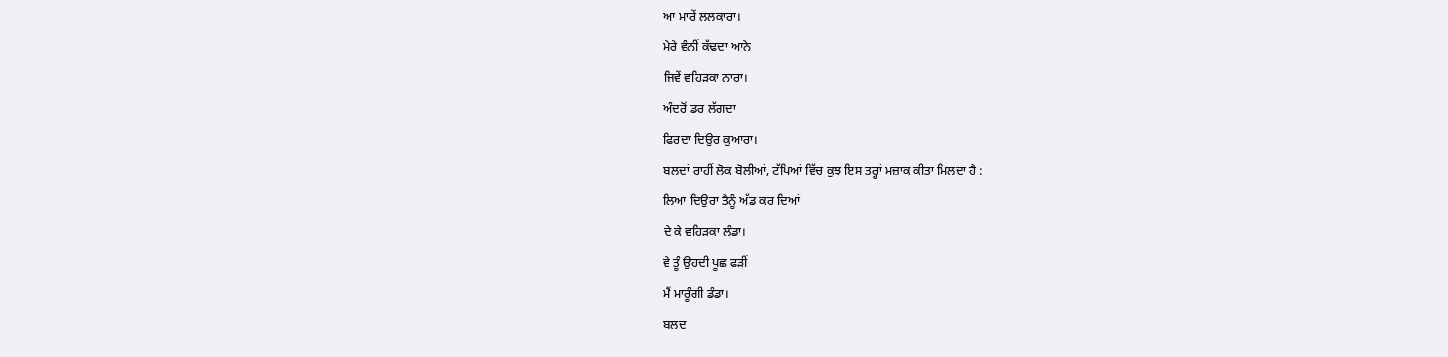ਆ ਮਾਰੇਂ ਲਲਕਾਰਾ।
ਮੇਰੇ ਵੰਨੀਂ ਕੱਢਦਾ ਆਨੇ
ਜਿਵੇਂ ਵਹਿੜਕਾ ਨਾਰਾ।
ਅੰਦਰੋਂ ਡਰ ਲੱਗਦਾ
ਫਿਰਦਾ ਦਿਉਰ ਕੁਆਰਾ।
ਬਲਦਾਂ ਰਾਹੀਂ ਲੋਕ ਬੋਲੀਆਂ, ਟੱਪਿਆਂ ਵਿੱਚ ਕੁਝ ਇਸ ਤਰ੍ਹਾਂ ਮਜ਼ਾਕ ਕੀਤਾ ਮਿਲਦਾ ਹੈ :
ਲਿਆ ਦਿਉਰਾ ਤੈਨੂੰ ਅੱਡ ਕਰ ਦਿਆਂ
ਦੇ ਕੇ ਵਹਿੜਕਾ ਲੰਡਾ।
ਵੇ ਤੂੰ ਉਹਦੀ ਪੂਛ ਫੜੀਂ
ਮੈਂ ਮਾਰੂੰਗੀ ਡੰਡਾ।
ਬਲਦ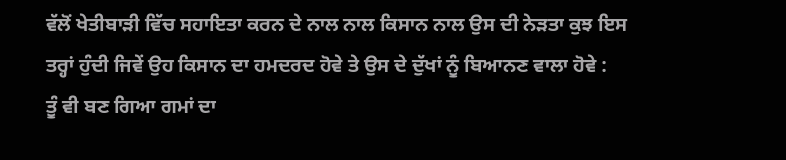ਵੱਲੋਂ ਖੇਤੀਬਾੜੀ ਵਿੱਚ ਸਹਾਇਤਾ ਕਰਨ ਦੇ ਨਾਲ ਨਾਲ ਕਿਸਾਨ ਨਾਲ ਉਸ ਦੀ ਨੇੜਤਾ ਕੁਝ ਇਸ ਤਰ੍ਹਾਂ ਹੁੰਦੀ ਜਿਵੇਂ ਉਹ ਕਿਸਾਨ ਦਾ ਹਮਦਰਦ ਹੋਵੇ ਤੇ ਉਸ ਦੇ ਦੁੱਖਾਂ ਨੂੰ ਬਿਆਨਣ ਵਾਲਾ ਹੋਵੇ :
ਤੂੰ ਵੀ ਬਣ ਗਿਆ ਗਮਾਂ ਦਾ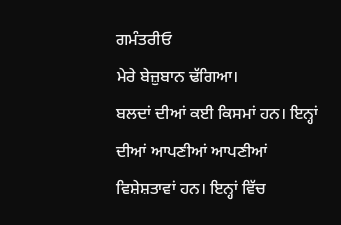ਗਮੰਤਰੀਓ
ਮੇਰੇ ਬੇਜ਼ੁਬਾਨ ਢੱਗਿਆ।
ਬਲਦਾਂ ਦੀਆਂ ਕਈ ਕਿਸਮਾਂ ਹਨ। ਇਨ੍ਹਾਂ ਦੀਆਂ ਆਪਣੀਆਂ ਆਪਣੀਆਂ ਵਿਸ਼ੇਸ਼ਤਾਵਾਂ ਹਨ। ਇਨ੍ਹਾਂ ਵਿੱਚ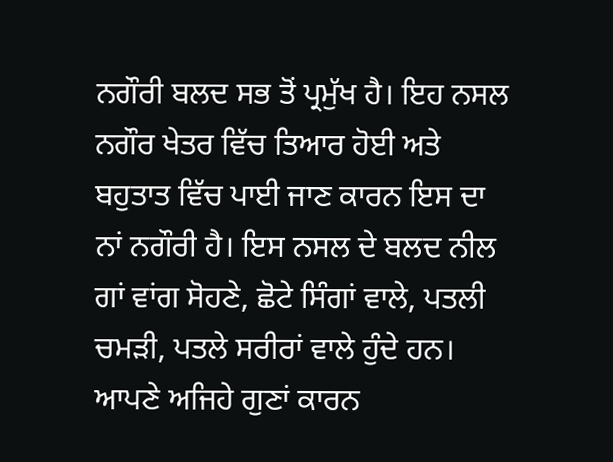ਨਗੌਰੀ ਬਲਦ ਸਭ ਤੋਂ ਪ੍ਰਮੁੱਖ ਹੈ। ਇਹ ਨਸਲ ਨਗੌਰ ਖੇਤਰ ਵਿੱਚ ਤਿਆਰ ਹੋਈ ਅਤੇ ਬਹੁਤਾਤ ਵਿੱਚ ਪਾਈ ਜਾਣ ਕਾਰਨ ਇਸ ਦਾ ਨਾਂ ਨਗੌਰੀ ਹੈ। ਇਸ ਨਸਲ ਦੇ ਬਲਦ ਨੀਲ ਗਾਂ ਵਾਂਗ ਸੋਹਣੇ, ਛੋਟੇ ਸਿੰਗਾਂ ਵਾਲੇ, ਪਤਲੀ ਚਮੜੀ, ਪਤਲੇ ਸਰੀਰਾਂ ਵਾਲੇ ਹੁੰਦੇ ਹਨ। ਆਪਣੇ ਅਜਿਹੇ ਗੁਣਾਂ ਕਾਰਨ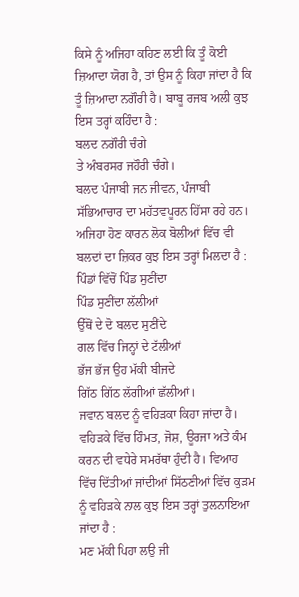ਕਿਸੇ ਨੂੰ ਅਜਿਹਾ ਕਹਿਣ ਲਈ ਕਿ ਤੂੰ ਕੋਈ ਜ਼ਿਆਦਾ ਯੋਗ ਹੈ, ਤਾਂ ਉਸ ਨੂੰ ਕਿਹਾ ਜਾਂਦਾ ਹੈ ਕਿ ਤੂੰ ਜ਼ਿਆਦਾ ਨਗੌਰੀ ਹੈ। ਬਾਬੂ ਰਜਬ ਅਲੀ ਕੁਝ ਇਸ ਤਰ੍ਹਾਂ ਕਹਿੰਦਾ ਹੈ :
ਬਲਦ ਨਗੌਰੀ ਚੰਗੇ
ਤੇ ਅੰਬਰਸਰ ਜਹੌਰੀ ਚੰਗੇ।
ਬਲਦ ਪੰਜਾਬੀ ਜਨ ਜੀਵਨ, ਪੰਜਾਬੀ ਸੱਭਿਆਚਾਰ ਦਾ ਮਹੱਤਵਪੂਰਨ ਹਿੱਸਾ ਰਹੇ ਹਨ। ਅਜਿਹਾ ਹੋਣ ਕਾਰਨ ਲੋਕ ਬੋਲੀਆਂ ਵਿੱਚ ਵੀ ਬਲਦਾਂ ਦਾ ਜ਼ਿਕਰ ਕੁਝ ਇਸ ਤਰ੍ਹਾਂ ਮਿਲਦਾ ਹੈ :
ਪਿੰਡਾਂ ਵਿੱਚੋਂ ਪਿੰਡ ਸੁਣੀਂਦਾ
ਪਿੰਡ ਸੁਣੀਂਦਾ ਲੱਲੀਆਂ
ਉੱਥੋਂ ਦੇ ਦੋ ਬਲਦ ਸੁਣੀਂਦੇ
ਗਲ ਵਿੱਚ ਜਿਨ੍ਹਾਂ ਦੇ ਟੱਲੀਆਂ
ਭੱਜ ਭੱਜ ਉਹ ਮੱਕੀ ਬੀਜਦੇ
ਗਿੱਠ ਗਿੱਠ ਲੱਗੀਆਂ ਛੱਲੀਆਂ।
ਜਵਾਨ ਬਲਦ ਨੂੰ ਵਹਿੜਕਾ ਕਿਹਾ ਜਾਂਦਾ ਹੈ। ਵਹਿੜਕੇ ਵਿੱਚ ਹਿੰਮਤ, ਜੋਸ਼, ਊਰਜਾ ਅਤੇ ਕੰਮ ਕਰਨ ਦੀ ਵਧੇਰੇ ਸਮਰੱਥਾ ਹੁੰਦੀ ਹੈ। ਵਿਆਹ ਵਿੱਚ ਦਿੱਤੀਆਂ ਜਾਂਦੀਆਂ ਸਿੱਠਣੀਆਂ ਵਿੱਚ ਕੁੜਮ ਨੂੰ ਵਹਿੜਕੇ ਨਾਲ ਕੁਝ ਇਸ ਤਰ੍ਹਾਂ ਤੁਲਨਾਇਆ ਜਾਂਦਾ ਹੈ :
ਮਣ ਮੱਕੀ ਪਿਹਾ ਲਉ ਜੀ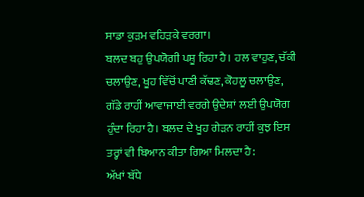ਸਾਡਾ ਕੁੜਮ ਵਹਿੜਕੇ ਵਰਗਾ।
ਬਲਦ ਬਹੁ ਉਪਯੋਗੀ ਪਸ਼ੂ ਰਿਹਾ ਹੈ। ਹਲ ਵਾਹੁਣ, ਚੱਕੀ ਚਲਾਉਣ, ਖੂਹ ਵਿੱਚੋਂ ਪਾਣੀ ਕੱਢਣ, ਕੋਹਲੂ ਚਲਾਉਣ, ਗੱਡੇ ਰਾਹੀਂ ਆਵਾਜਾਈ ਵਰਗੇ ਉਦੇਸ਼ਾਂ ਲਈ ਉਪਯੋਗ ਹੁੰਦਾ ਰਿਹਾ ਹੈ। ਬਲਦ ਦੇ ਖੂਹ ਗੇੜਨ ਰਾਹੀਂ ਕੁਝ ਇਸ ਤਰ੍ਹਾਂ ਵੀ ਬਿਆਨ ਕੀਤਾ ਗਿਆ ਮਿਲਦਾ ਹੈ:
ਅੱਖਾਂ ਬੱਧੇ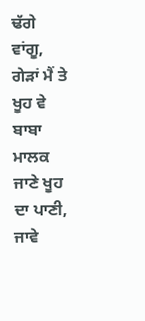ਢੱਗੇ ਵਾਂਗੂ,
ਗੇੜਾਂ ਮੈਂ ਤੇ ਖੂਹ ਵੇ ਬਾਬਾ
ਮਾਲਕ ਜਾਣੇ ਖੂਹ ਦਾ ਪਾਣੀ,
ਜਾਵੇ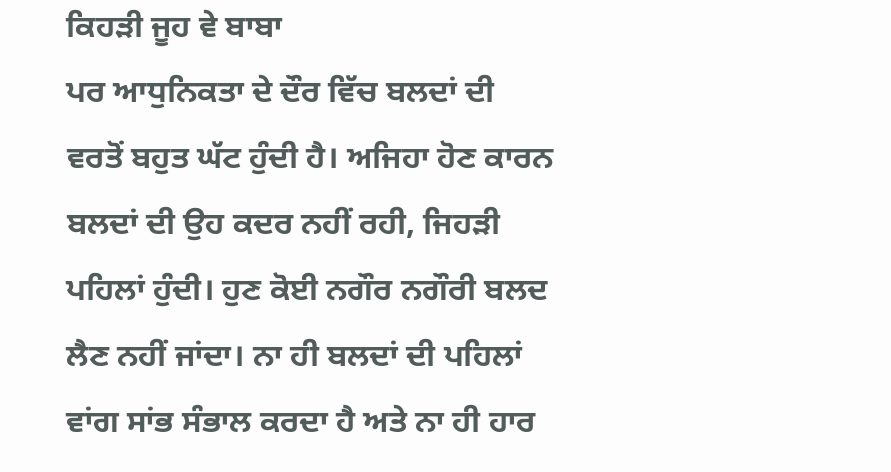ਕਿਹੜੀ ਜੂਹ ਵੇ ਬਾਬਾ
ਪਰ ਆਧੁਨਿਕਤਾ ਦੇ ਦੌਰ ਵਿੱਚ ਬਲਦਾਂ ਦੀ ਵਰਤੋਂ ਬਹੁਤ ਘੱਟ ਹੁੰਦੀ ਹੈ। ਅਜਿਹਾ ਹੋਣ ਕਾਰਨ ਬਲਦਾਂ ਦੀ ਉਹ ਕਦਰ ਨਹੀਂ ਰਹੀ, ਜਿਹੜੀ ਪਹਿਲਾਂ ਹੁੰਦੀ। ਹੁਣ ਕੋਈ ਨਗੌਰ ਨਗੌਰੀ ਬਲਦ ਲੈਣ ਨਹੀਂ ਜਾਂਦਾ। ਨਾ ਹੀ ਬਲਦਾਂ ਦੀ ਪਹਿਲਾਂ ਵਾਂਗ ਸਾਂਭ ਸੰਭਾਲ ਕਰਦਾ ਹੈ ਅਤੇ ਨਾ ਹੀ ਹਾਰ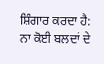ਸ਼ਿੰਗਾਰ ਕਰਦਾ ਹੈ:
ਨਾ ਕੋਈ ਬਲਦਾਂ ਦੇ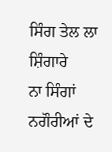ਸਿੰਗ ਤੇਲ ਲਾ ਸ਼ਿੰਗਾਰੇ
ਨਾ ਸਿੰਗਾਂ ਨਗੌਰੀਆਂ ਦੇ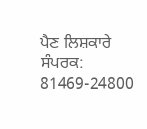ਪੈਣ ਲਿਸ਼ਕਾਰੇ
ਸੰਪਰਕ: 81469-24800